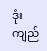ဒုံးကျည်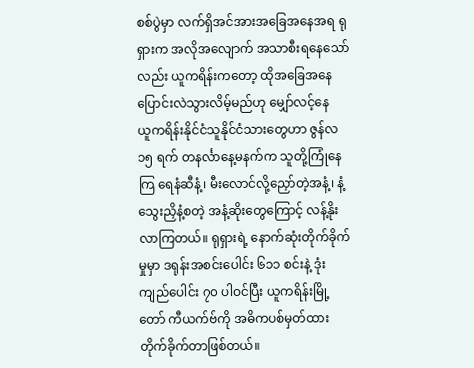စစ်ပွဲမှာ လက်ရှိအင်အားအခြေအနေအရ ရုရှားက အလိုအလျောက် အသာစီးရနေသော်လည်း ယူကရိန်းကတော့ ထိုအခြေအနေ ပြောင်းလဲသွားလိမ့်မည်ဟု မျှော်လင့်နေ
ယူကရိန်းနိုင်ငံသူနိုင်ငံသားတွေဟာ ဇွန်လ ၁၅ ရက် တနင်္လာနေ့မနက်က သူတို့ကြုံနေကြ ရေနံဆီနံ့၊ မီးလောင်လို့ညှော်တဲ့အနံ့၊ နံ့သွေးညှိနံ့စတဲ့ အနံ့ဆိုးတွေကြောင့် လန့်နိုးလာကြတယ်။ ရုရှားရဲ့ နောက်ဆုံးတိုက်ခိုက်မှုမှာ ဒရုန်းအစင်းပေါင်း ၆၁၁ စင်းနဲ့ ဒုံးကျည်ပေါင်း ၇၀ ပါဝင်ပြီး ယူကရိန်းမြို့တော် ကီယက်ဗ်ကို အဓိကပစ်မှတ်ထားတိုက်ခိုက်တာဖြစ်တယ်။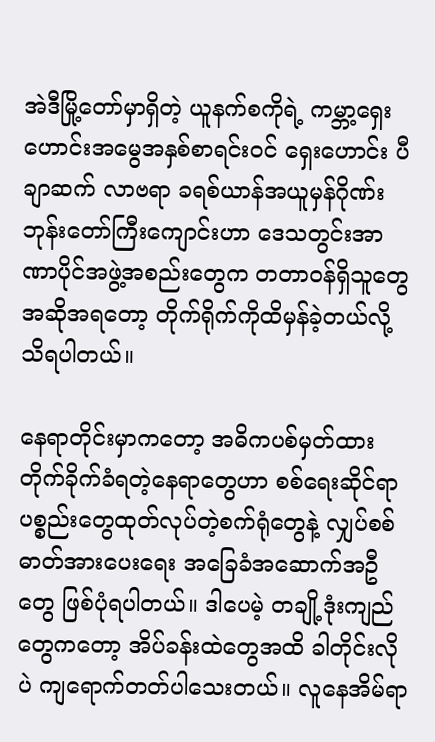အဲဒီမြို့တော်မှာရှိတဲ့ ယူနက်စကိုရဲ့ ကမ္ဘာ့ရှေးဟောင်းအမွေအနှစ်စာရင်းဝင် ရှေးဟောင်း ပီချာဆက် လာဗရာ ခရစ်ယာန်အယူမှန်ဂိုဏ်း ဘုန်းတော်ကြီးကျောင်းဟာ ဒေသတွင်းအာဏာပိုင်အဖွဲ့အစည်းတွေက တတာဝန်ရှိသူတွေအဆိုအရတော့ တိုက်ရိုက်ကိုထိမှန်ခဲ့တယ်လို့ သိရပါတယ်။

နေရာတိုင်းမှာကတော့ အဓိကပစ်မှတ်ထားတိုက်ခိုက်ခံရတဲ့နေရာတွေဟာ စစ်ရေးဆိုင်ရာပစ္စည်းတွေထုတ်လုပ်တဲ့စက်ရုံတွေနဲ့ လျှပ်စစ် ဓာတ်အားပေးရေး အခြေခံအဆောက်အဦတွေ ဖြစ်ပုံရပါတယ်။ ဒါပေမဲ့ တချို့ဒုံးကျည်တွေကတော့ အိပ်ခန်းထဲတွေအထိ ခါတိုင်းလိုပဲ ကျရောက်တတ်ပါသေးတယ်။ လူနေအိမ်ရာ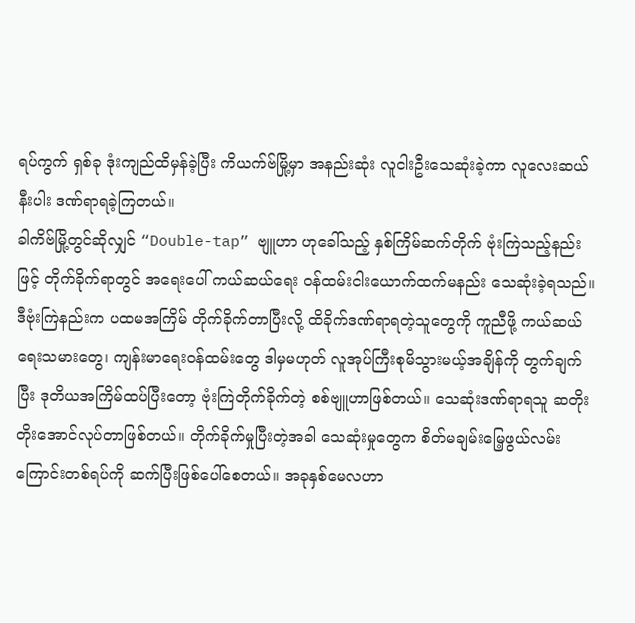ရပ်ကွက် ရှစ်ခု ဒုံးကျည်ထိမှန်ခဲ့ပြီး ကိယက်ဗ်မြို့မှာ အနည်းဆုံး လူငါးဦးသေဆုံးခဲ့ကာ လူလေးဆယ်နီးပါး ဒဏ်ရာရခဲ့ကြတယ်။
ခါကိဗ်မြို့တွင်ဆိုလျှင် “Double-tap” ဗျူဟာ ဟုခေါ်သည့် နှစ်ကြိမ်ဆက်တိုက် ဗုံးကြဲသည့်နည်းဖြင့် တိုက်ခိုက်ရာတွင် အရေးပေါ် ကယ်ဆယ်ရေး ဝန်ထမ်းငါးယောက်ထက်မနည်း သေဆုံးခဲ့ရသည်။
ဒီဗုံးကြဲနည်းက ပထမအကြိမ် တိုက်ခိုက်တာပြီးလို့ ထိခိုက်ဒဏ်ရာရတဲ့သူတွေကို ကူညီဖို့ ကယ်ဆယ်ရေးသမားတွေ၊ ကျန်းမာရေးဝန်ထမ်းတွေ ဒါမှမဟုတ် လူအုပ်ကြီးစုမိသွားမယ့်အချိန်ကို တွက်ချက်ပြီး ဒုတိယအကြိမ်ထပ်ပြီးတော့ ဗုံးကြဲတိုက်ခိုက်တဲ့ စစ်ဗျူဟာဖြစ်တယ်။ သေဆုံးဒဏ်ရာရသူ ဆတိုးတိုးအောင်လုပ်တာဖြစ်တယ်။ တိုက်ခိုက်မှုပြီးတဲ့အခါ သေဆုံးမှုတွေက စိတ်မချမ်းမြေ့ဖွယ်လမ်းကြောင်းတစ်ရပ်ကို ဆက်ပြီးဖြစ်ပေါ်စေတယ်။ အခုနှစ်မေလဟာ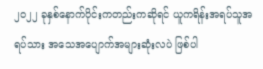၂၀၂၂ ခုနှစ်နောက်ပိုင်းကတည်းကဆိုရင် ယူကရိန်းအရပ်သူအရပ်သား အသေအပျောက်အများဆုံးလပဲ ဖြစ်ပါ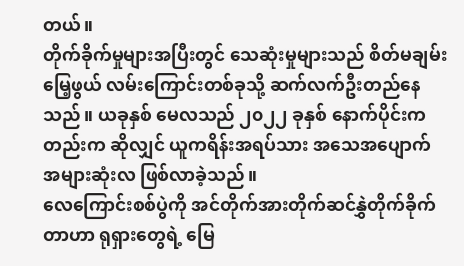တယ်။
တိုက်ခိုက်မှုများအပြီးတွင် သေဆုံးမှုများသည် စိတ်မချမ်းမြေ့ဖွယ် လမ်းကြောင်းတစ်ခုသို့ ဆက်လက်ဦးတည်နေသည်။ ယခုနှစ် မေလသည် ၂၀၂၂ ခုနှစ် နောက်ပိုင်းကတည်းက ဆိုလျှင် ယူကရိန်းအရပ်သား အသေအပျောက် အများဆုံးလ ဖြစ်လာခဲ့သည်။
လေကြောင်းစစ်ပွဲကို အင်တိုက်အားတိုက်ဆင်နွှဲတိုက်ခိုက်တာဟာ ရုရှားတွေရဲ့ မြေ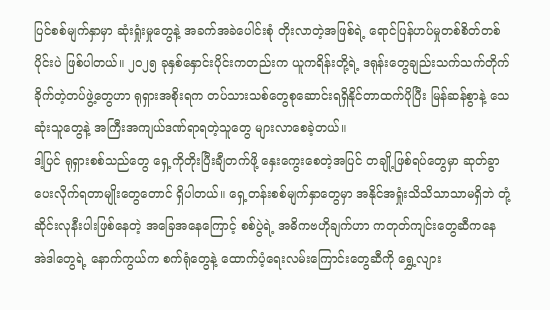ပြင်စစ်မျက်နှာမှာ ဆုံးရှုံးမှုတွေနဲ့ အခက်အခဲပေါင်းစုံ တိုးလာတဲ့အဖြစ်ရဲ့ ရောင်ပြန်ဟပ်မှုတစ်စိတ်တစ်ပိုင်းပဲ ဖြစ်ပါတယ်။ ၂၀၂၅ ခုနှစ်နှောင်းပိုင်းကတည်းက ယူကရိန်းတို့ရဲ့ ဒရုန်းတွေချည်းသက်သက်တိုက်ခိုက်တဲ့တပ်ဖွဲ့တွေဟာ ရုရှားအစိုးရက တပ်သားသစ်တွေစုဆောင်းရရှိနိုင်တာထက်ပိုပြီး မြန်ဆန်စွာနဲ့ သေဆုံးသူတွေနဲ့ အကြီးအကျယ်ဒဏ်ရာရတဲ့သူတွေ များလာစေခဲ့တယ်။
ဒါ့ပြင် ရုရှားစစ်သည်တွေ ရှေ့ကိုတိုးပြီးချီတက်ဖို့ နှေးကွေးစေတဲ့အပြင် တချို့ဖြစ်ရပ်တွေမှာ ဆုတ်ခွာ ပေးလိုက်ရတာမျိုးတွေတောင် ရှိပါတယ်။ ရှေ့တန်းစစ်မျက်နှာတွေမှာ အနိုင်အရှုံးသိသိသာသာမရှိဘဲ တုံ့ဆိုင်းလုနီးပါးဖြစ်နေတဲ့ အခြေအနေကြောင့် စစ်ပွဲရဲ့ အဓိကဗဟိုချက်ဟာ ကတုတ်ကျင်းတွေဆီကနေ အဲဒါတွေရဲ့ နောက်ကွယ်က စက်ရုံတွေနဲ့ ထောက်ပံ့ရေးလမ်းကြောင်းတွေဆီကို ရွှေ့လျား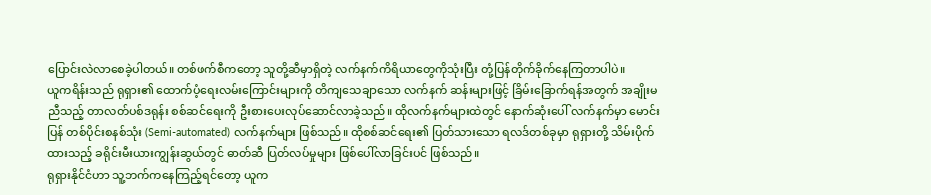ပြောင်းလဲလာစေခဲ့ပါတယ်။ တစ်ဖက်စီကတော့ သူတို့ဆီမှာရှိတဲ့ လက်နက်ကိရိယာတွေကိုသုံးပြီး တုံ့ပြန်တိုက်ခိုက်နေကြတာပါပဲ။
ယူကရိန်းသည် ရုရှား၏ ထောက်ပံ့ရေးလမ်းကြောင်းများကို တိကျသေချာသော လက်နက် ဆန်းများဖြင့် ခြိမ်းခြောက်ရန်အတွက် အချိုးမညီသည့် တာလတ်ပစ်ဒရုန်း စစ်ဆင်ရေးကို ဦးစားပေးလုပ်ဆောင်လာခဲ့သည်။ ထိုလက်နက်များထဲတွင် နောက်ဆုံးပေါ် လက်နက်မှာ မောင်းပြန် တစ်ပိုင်းစနစ်သုံး (Semi-automated) လက်နက်များ ဖြစ်သည်။ ထိုစစ်ဆင်ရေး၏ ပြတ်သားသော ရလဒ်တစ်ခုမှာ ရုရှားတို့ သိမ်းပိုက်ထားသည့် ခရိုင်းမီးယားကျွန်းဆွယ်တွင် ဓာတ်ဆီ ပြတ်လပ်မှုများ ဖြစ်ပေါ်လာခြင်းပင် ဖြစ်သည်။
ရုရှားနိုင်ငံဟာ သူ့ဘက်ကနေကြည့်ရင်တော့ ယူက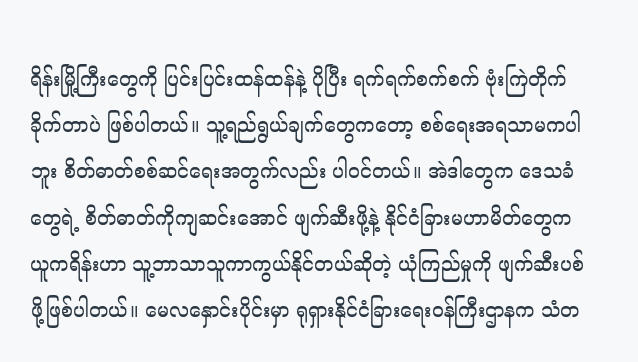ရိန်းမြို့ကြီးတွေကို ပြင်းပြင်းထန်ထန်နဲ့ ပိုပြီး ရက်ရက်စက်စက် ဗုံးကြဲတိုက်ခိုက်တာပဲ ဖြစ်ပါတယ်။ သူ့ရည်ရွယ်ချက်တွေကတော့ စစ်ရေးအရသာမကပါဘူး စိတ်ဓာတ်စစ်ဆင်ရေးအတွက်လည်း ပါဝင်တယ်။ အဲဒါတွေက ဒေသခံတွေရဲ့ စိတ်ဓာတ်ကိုကျဆင်းအောင် ဖျက်ဆီးဖို့နဲ့ နိုင်ငံခြားမဟာမိတ်တွေက ယူကရိန်းဟာ သူ့ဘာသာသူကာကွယ်နိုင်တယ်ဆိုတဲ့ ယုံကြည်မှုကို ဖျက်ဆီးပစ်ဖို့ဖြစ်ပါတယ်။ မေလနှောင်းပိုင်းမှာ ရုရှားနိုင်ငံခြားရေးဝန်ကြီးဌာနက သံတ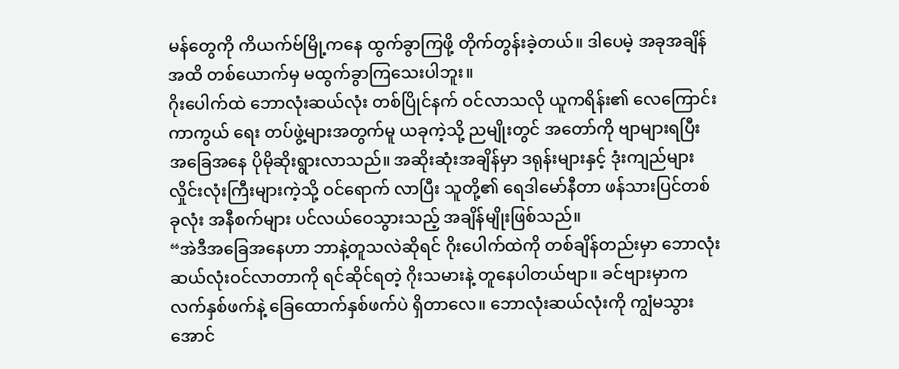မန်တွေကို ကိယက်ဗ်မြို့ကနေ ထွက်ခွာကြဖို့ တိုက်တွန်းခဲ့တယ်။ ဒါပေမဲ့ အခုအချိန်အထိ တစ်ယောက်မှ မထွက်ခွာကြသေးပါဘူး။
ဂိုးပေါက်ထဲ ဘောလုံးဆယ်လုံး တစ်ပြိုင်နက် ဝင်လာသလို ယူကရိန်း၏ လေကြောင်းကာကွယ် ရေး တပ်ဖွဲ့များအတွက်မူ ယခုကဲ့သို့ ညမျိုးတွင် အတော်ကို ဗျာများရပြီး အခြေအနေ ပိုမိုဆိုးရွားလာသည်။ အဆိုးဆုံးအချိန်မှာ ဒရုန်းများနှင့် ဒုံးကျည်များ လှိုင်းလုံးကြီးများကဲ့သို့ ဝင်ရောက် လာပြီး သူတို့၏ ရေဒါမော်နီတာ ဖန်သားပြင်တစ်ခုလုံး အနီစက်များ ပင်လယ်ဝေသွားသည့် အချိန်မျိုးဖြစ်သည်။
“အဲဒီအခြေအနေဟာ ဘာနဲ့တူသလဲဆိုရင် ဂိုးပေါက်ထဲကို တစ်ချိန်တည်းမှာ ဘောလုံးဆယ်လုံးဝင်လာတာကို ရင်ဆိုင်ရတဲ့ ဂိုးသမားနဲ့ တူနေပါတယ်ဗျာ။ ခင်ဗျားမှာက လက်နှစ်ဖက်နဲ့ ခြေထောက်နှစ်ဖက်ပဲ ရှိတာလေ။ ဘောလုံးဆယ်လုံးကို ကျွံမသွားအောင်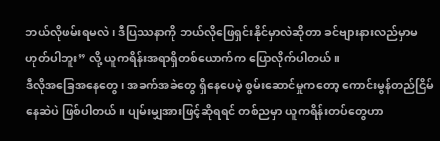ဘယ်လိုဖမ်းရမလဲ၊ ဒီပြဿနာကို ဘယ်လိုဖြေရှင်းနိုင်မှာလဲဆိုတာ ခင်ဗျားနားလည်မှာမဟုတ်ပါဘူး” လို့ ယူကရိန်းအရာရှိတစ်ယောက်က ပြောလိုက်ပါတယ်။
ဒီလိုအခြေအနေတွေ၊ အခက်အခဲတွေ ရှိနေပေမဲ့ စွမ်းဆောင်မှုကတော့ ကောင်းမွန်တည်ငြိမ်နေဆဲပဲ ဖြစ်ပါတယ်။ ပျမ်းမျှအားဖြင့်ဆိုရရင် တစ်ညမှာ ယူကရိန်းတပ်တွေဟာ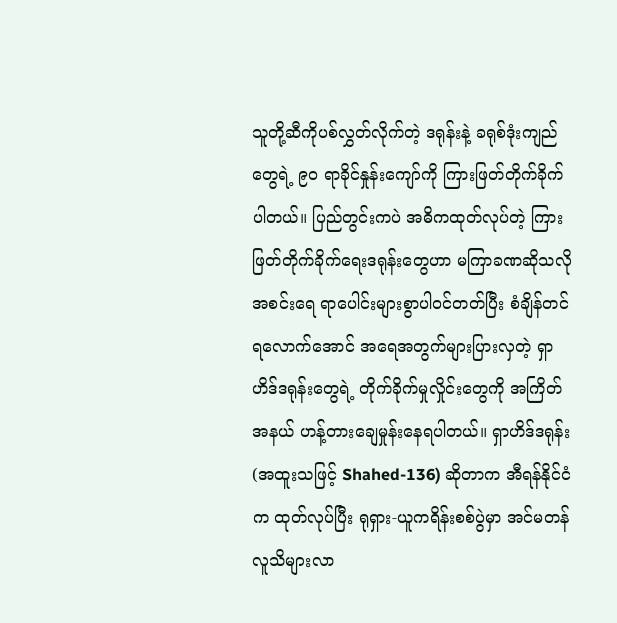သူတို့ဆီကိုပစ်လွှတ်လိုက်တဲ့ ဒရုန်းနဲ့ ခရုစ်ဒုံးကျည်တွေရဲ့ ၉၀ ရာခိုင်နှုန်းကျော်ကို ကြားဖြတ်တိုက်ခိုက်ပါတယ်။ ပြည်တွင်းကပဲ အဓိကထုတ်လုပ်တဲ့ ကြားဖြတ်တိုက်ခိုက်ရေးဒရုန်းတွေဟာ မကြာခဏဆိုသလို အစင်းရေ ရာပေါင်းများစွာပါဝင်တတ်ပြီး စံချိန်တင်ရလောက်အောင် အရေအတွက်များပြားလှတဲ့ ရှာဟိဒ်ဒရုန်းတွေရဲ့ တိုက်ခိုက်မှုလှိုင်းတွေကို အကြိတ်အနယ် ဟန့်တားချေမှုန်းနေရပါတယ်။ ရှာဟိဒ်ဒရုန်း (အထူးသဖြင့် Shahed-136) ဆိုတာက အီရန်နိုင်ငံက ထုတ်လုပ်ပြီး ရုရှား-ယူကရိန်းစစ်ပွဲမှာ အင်မတန်လူသိများလာ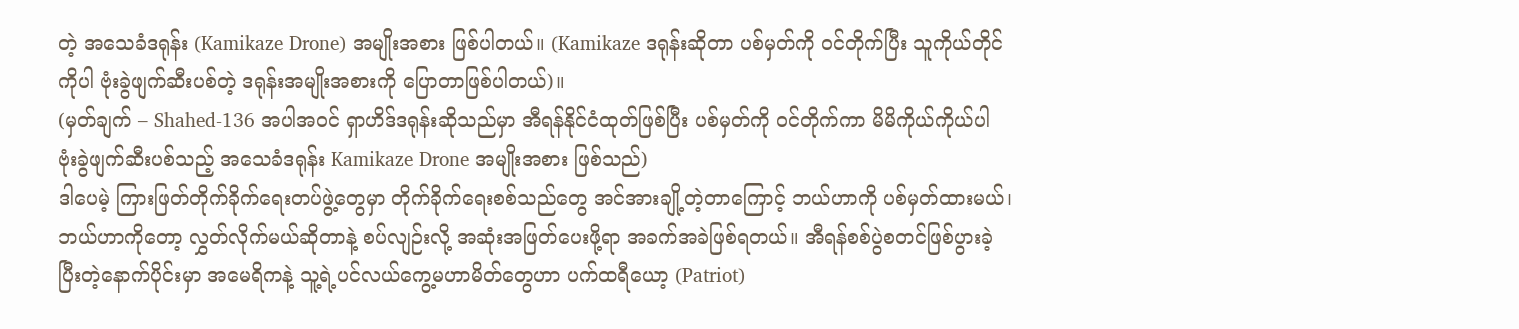တဲ့ အသေခံဒရုန်း (Kamikaze Drone) အမျိုးအစား ဖြစ်ပါတယ်။ (Kamikaze ဒရုန်းဆိုတာ ပစ်မှတ်ကို ဝင်တိုက်ပြီး သူကိုယ်တိုင်ကိုပါ ဗုံးခွဲဖျက်ဆီးပစ်တဲ့ ဒရုန်းအမျိုးအစားကို ပြောတာဖြစ်ပါတယ်)။
(မှတ်ချက် – Shahed-136 အပါအဝင် ရှာဟိဒ်ဒရုန်းဆိုသည်မှာ အီရန်နိုင်ငံထုတ်ဖြစ်ပြီး ပစ်မှတ်ကို ဝင်တိုက်ကာ မိမိကိုယ်ကိုယ်ပါ ဗုံးခွဲဖျက်ဆီးပစ်သည့် အသေခံဒရုန်း Kamikaze Drone အမျိုးအစား ဖြစ်သည်)
ဒါပေမဲ့ ကြားဖြတ်တိုက်ခိုက်ရေးတပ်ဖွဲ့တွေမှာ တိုက်ခိုက်ရေးစစ်သည်တွေ အင်အားချို့တဲ့တာကြောင့် ဘယ်ဟာကို ပစ်မှတ်ထားမယ်၊ ဘယ်ဟာကိုတော့ လွှတ်လိုက်မယ်ဆိုတာနဲ့ စပ်လျဉ်းလို့ အဆုံးအဖြတ်ပေးဖို့ရာ အခက်အခဲဖြစ်ရတယ်။ အီရန်စစ်ပွဲစတင်ဖြစ်ပွားခဲ့ပြီးတဲ့နောက်ပိုင်းမှာ အမေရိကနဲ့ သူ့ရဲ့ပင်လယ်ကွေ့မဟာမိတ်တွေဟာ ပက်ထရီယော့ (Patriot)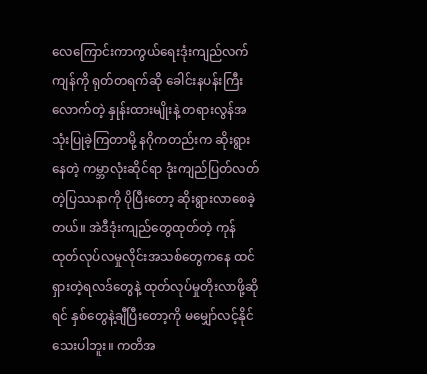လေကြောင်းကာကွယ်ရေးဒုံးကျည်လက်ကျန်ကို ရုတ်တရက်ဆို ခေါင်းနပန်းကြီးလောက်တဲ့ နှုန်းထားမျိုးနဲ့ တရားလွန်အသုံးပြုခဲ့ကြတာမို့ နဂိုကတည်းက ဆိုးရွားနေတဲ့ ကမ္ဘာလုံးဆိုင်ရာ ဒုံးကျည်ပြတ်လတ်တဲ့ပြဿနာကို ပိုပြီးတော့ ဆိုးရွားလာစေခဲ့တယ်။ အဲဒီဒုံးကျည်တွေထုတ်တဲ့ ကုန်ထုတ်လုပ်လမှုလိုင်းအသစ်တွေကနေ ထင်ရှားတဲ့ရလဒ်တွေနဲ့ ထုတ်လုပ်မှုတိုးလာဖို့ဆိုရင် နှစ်တွေနဲ့ချီပြီးတော့ကို မမျှော်လင့်နိုင်သေးပါဘူး။ ကတိအ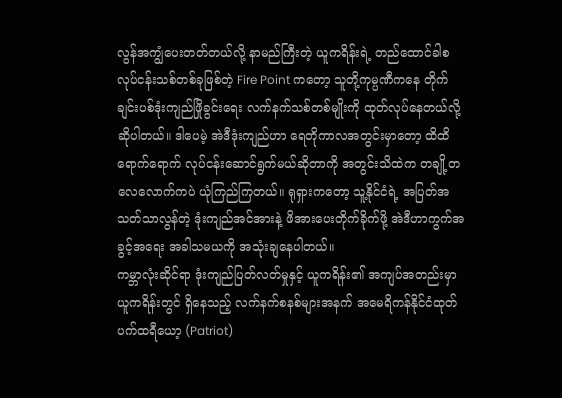လွန်အကျွံပေးတတ်တယ်လို့ နာမည်ကြီးတဲ့ ယူကရိန်းရဲ့ တည်ထောင်ခါစ လုပ်ငန်းသစ်တစ်ခုဖြစ်တဲ့ Fire Point ကတော့ သူတို့ကုမ္ပဏီကနေ တိုက်ချင်းပစ်ဒုံးကျည်ဖြိုခွင်းရေး လက်နက်သစ်တစ်မျိုးကို ထုတ်လုပ်နေတယ်လို့ ဆိုပါတယ်။ ဒါပေမဲ့ အဲဒီဒုံးကျည်ဟာ ရေတိုကာလအတွင်းမှာတော့ ထိထိရောက်ရောက် လုပ်ငန်းဆောင်ရွက်မယ်ဆိုတာကို အတွင်းသိထဲက တချို့တလေလောက်ကပဲ ယုံကြည်ကြတယ်။ ရုရှားကတော့ သူ့နိုင်ငံရဲ့ အပြတ်အသတ်သာလွန်တဲ့ ဒုံးကျည်အင်အားနဲ့ ဖိအားပေးတိုက်ခိုက်ဖို့ အဲဒီဟာကွက်အခွင့်အရေး အခါသမယကို အသုံးချနေပါတယ်။
ကမ္ဘာလုံးဆိုင်ရာ ဒုံးကျည်ပြတ်လတ်မှုနှင့် ယူကရိန်း၏ အကျပ်အတည်းမှာ ယူကရိန်းတွင် ရှိနေသည့် လက်နက်စနစ်များအနက် အမေရိကန်နိုင်ငံထုတ် ပက်ထရီယော့ (Patriot)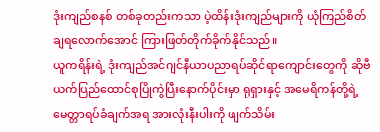ဒုံးကျည်စနစ် တစ်ခုတည်းကသာ ပဲ့ထိန်းဒုံးကျည်များကို ယုံကြည်စိတ်ချရလောက်အောင် ကြားဖြတ်တိုက်ခိုက်နိုင်သည်။
ယူကရိန်းရဲ့ ဒုံးကျည်အင်ဂျင်နီယာပညာရပ်ဆိုင်ရာကျောင်းတွေကို ဆိုဗီယက်ပြည်ထောင်စုပြိုကွဲပြီးနောက်ပိုင်းမှာ ရုရှားနှင့် အမေရိကန်တို့ရဲ့ မေတ္တာရပ်ခံချက်အရ အားလုံးနီးပါးကို ဖျက်သိမ်း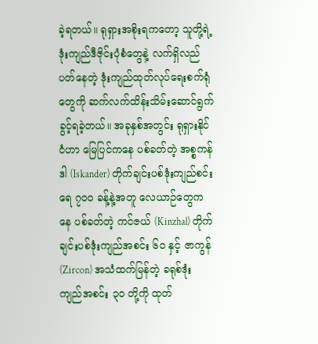ခဲ့ရတယ်။ ရုရှားအစိုးရကတော့ သူတို့ရဲ့ ဒုံးကျည်ဒီဇိုင်းပုံစံတွေနဲ့ လက်ရှိလည်ပတ်နေတဲ့ ဒုံးကျည်ထုတ်လုပ်ရေးစက်ရုံတွေကို ဆက်လက်ထိန်းသိမ်းဆောင်ရွက်ခွင့်ရခဲ့တယ်။ အခုနှစ်အတွင်း ရုရှားနိုင်ငံဟာ မြေပြင်ကနေ ပစ်ခတ်တဲ့ အစ္စကန်ဒါ (Iskander) တိုက်ချင်းပစ်ဒုံးကျည်စင်းရေ ၇၀၀ ခန့်နဲ့အတူ လေယာဉ်တွေကနေ ပစ်ခတ်တဲ့ ကင်ဇယ် (Kinzhal) တိုက်ချင်းပစ်ဒုံးကျည်အစင်း ၆၀ နှင့် ဇာကွန် (Zircon) အသံထက်မြန်တဲ့ ခရုစ်ဒုံးကျည်အစင်း ၃၀ တို့ကို ထုတ်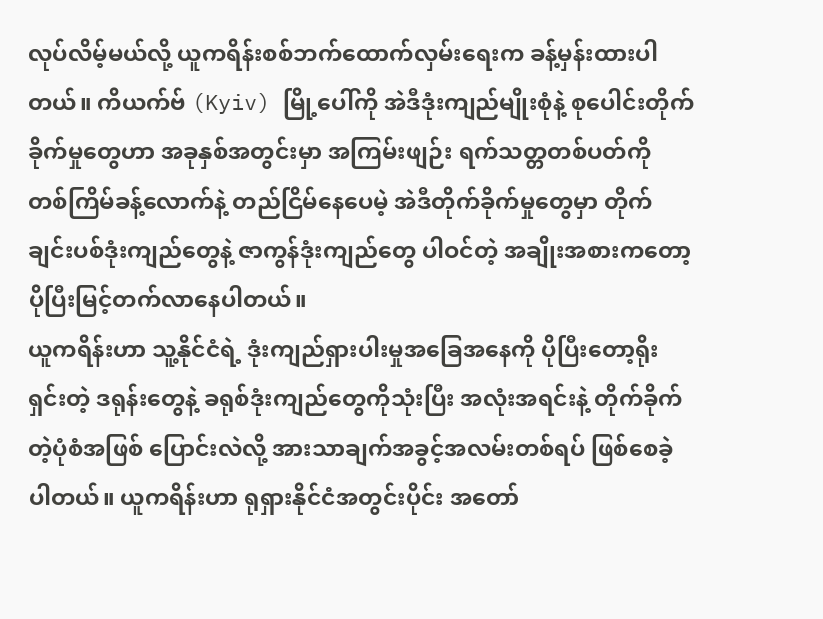လုပ်လိမ့်မယ်လို့ ယူကရိန်းစစ်ဘက်ထောက်လှမ်းရေးက ခန့်မှန်းထားပါတယ်။ ကိယက်ဗ် (Kyiv) မြို့ပေါ်ကို အဲဒီဒုံးကျည်မျိုးစုံနဲ့ စုပေါင်းတိုက်ခိုက်မှုတွေဟာ အခုနှစ်အတွင်းမှာ အကြမ်းဖျဉ်း ရက်သတ္တတစ်ပတ်ကို တစ်ကြိမ်ခန့်လောက်နဲ့ တည်ငြိမ်နေပေမဲ့ အဲဒီတိုက်ခိုက်မှုတွေမှာ တိုက်ချင်းပစ်ဒုံးကျည်တွေနဲ့ ဇာကွန်ဒုံးကျည်တွေ ပါဝင်တဲ့ အချိုးအစားကတော့ ပိုပြီးမြင့်တက်လာနေပါတယ်။
ယူကရိန်းဟာ သူ့နိုင်ငံရဲ့ ဒုံးကျည်ရှားပါးမှုအခြေအနေကို ပိုပြီးတော့ရိုးရှင်းတဲ့ ဒရုန်းတွေနဲ့ ခရုစ်ဒုံးကျည်တွေကိုသုံးပြီး အလုံးအရင်းနဲ့ တိုက်ခိုက်တဲ့ပုံစံအဖြစ် ပြောင်းလဲလို့ အားသာချက်အခွင့်အလမ်းတစ်ရပ် ဖြစ်စေခဲ့ပါတယ်။ ယူကရိန်းဟာ ရုရှားနိုင်ငံအတွင်းပိုင်း အတော်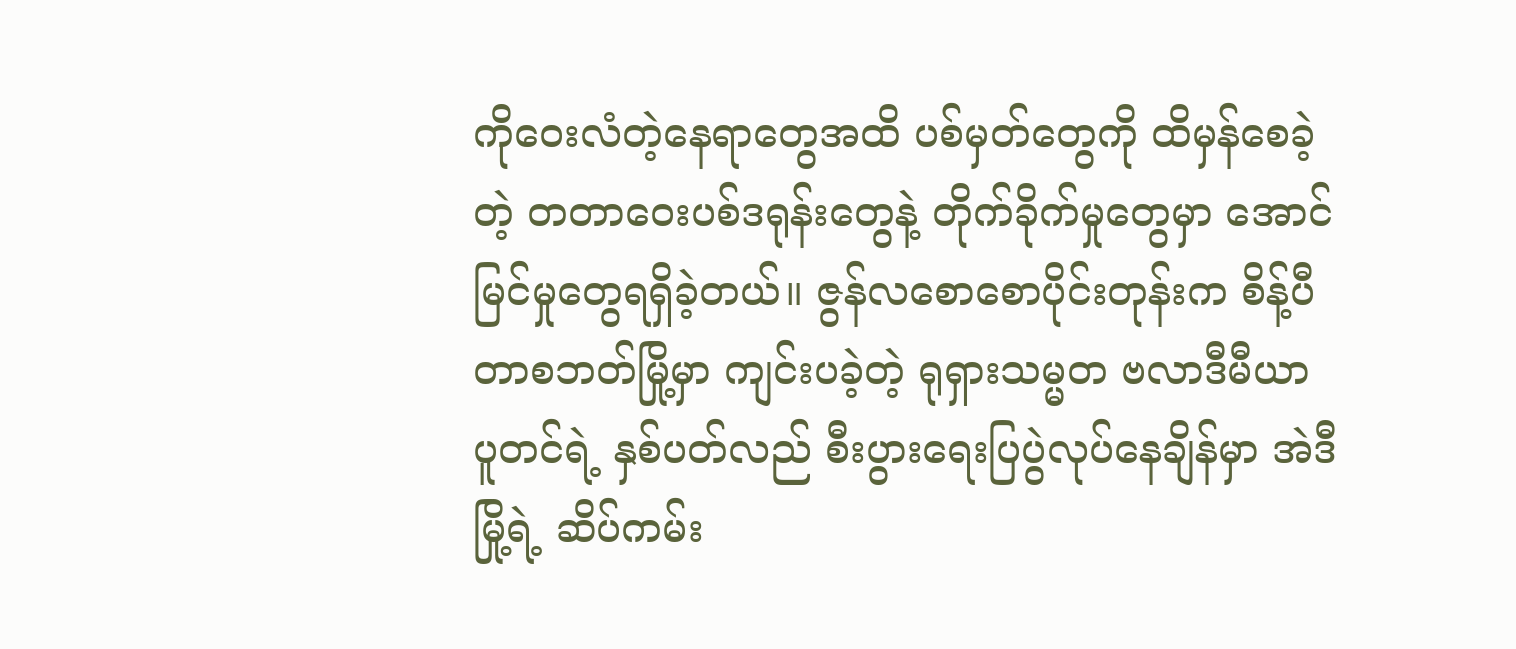ကိုဝေးလံတဲ့နေရာတွေအထိ ပစ်မှတ်တွေကို ထိမှန်စေခဲ့တဲ့ တတာဝေးပစ်ဒရုန်းတွေနဲ့ တိုက်ခိုက်မှုတွေမှာ အောင်မြင်မှုတွေရရှိခဲ့တယ်။ ဇွန်လစောစောပိုင်းတုန်းက စိန့်ပီတာစဘတ်မြို့မှာ ကျင်းပခဲ့တဲ့ ရုရှားသမ္မတ ဗလာဒီမီယာ ပူတင်ရဲ့ နှစ်ပတ်လည် စီးပွားရေးပြပွဲလုပ်နေချိန်မှာ အဲဒီမြို့ရဲ့ ဆိပ်ကမ်း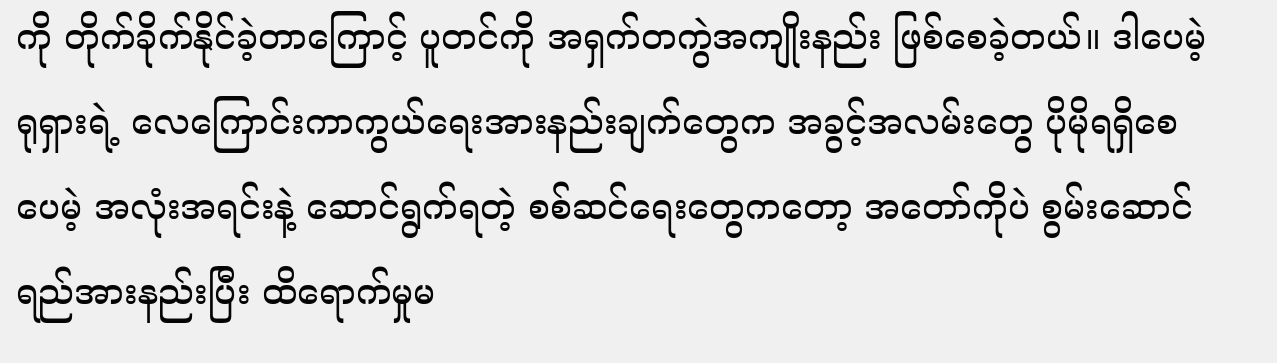ကို တိုက်ခိုက်နိုင်ခဲ့တာကြောင့် ပူတင်ကို အရှက်တကွဲအကျိုးနည်း ဖြစ်စေခဲ့တယ်။ ဒါပေမဲ့ ရုရှားရဲ့ လေကြောင်းကာကွယ်ရေးအားနည်းချက်တွေက အခွင့်အလမ်းတွေ ပိုမိုရရှိစေပေမဲ့ အလုံးအရင်းနဲ့ ဆောင်ရွက်ရတဲ့ စစ်ဆင်ရေးတွေကတော့ အတော်ကိုပဲ စွမ်းဆောင်ရည်အားနည်းပြီး ထိရောက်မှုမ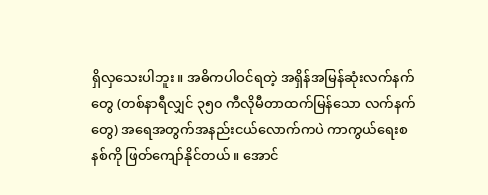ရှိလှသေးပါဘူး။ အဓိကပါဝင်ရတဲ့ အရှိန်အမြန်ဆုံးလက်နက်တွေ (တစ်နာရီလျှင် ၃၅၀ ကီလိုမီတာထက်မြန်သော လက်နက်တွေ) အရေအတွက်အနည်းငယ်လောက်ကပဲ ကာကွယ်ရေးစနစ်ကို ဖြတ်ကျော်နိုင်တယ်။ အောင်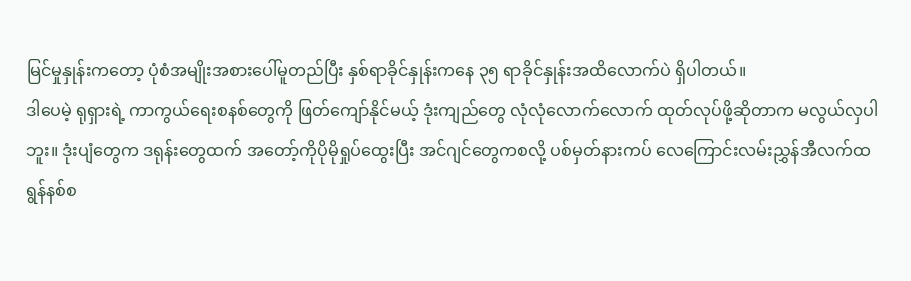မြင်မှုနှုန်းကတော့ ပုံစံအမျိုးအစားပေါ်မူတည်ပြီး နှစ်ရာခိုင်နှုန်းကနေ ၃၅ ရာခိုင်နှုန်းအထိလောက်ပဲ ရှိပါတယ်။
ဒါပေမဲ့ ရုရှားရဲ့ ကာကွယ်ရေးစနစ်တွေကို ဖြတ်ကျော်နိုင်မယ့် ဒုံးကျည်တွေ လုံလုံလောက်လောက် ထုတ်လုပ်ဖို့ဆိုတာက မလွယ်လှပါဘူး။ ဒုံးပျံတွေက ဒရုန်းတွေထက် အတော့်ကိုပိုမိုရှုပ်ထွေးပြီး အင်ဂျင်တွေကစလို့ ပစ်မှတ်နားကပ် လေကြောင်းလမ်းညွှန်အီလက်ထရွန်နစ်စ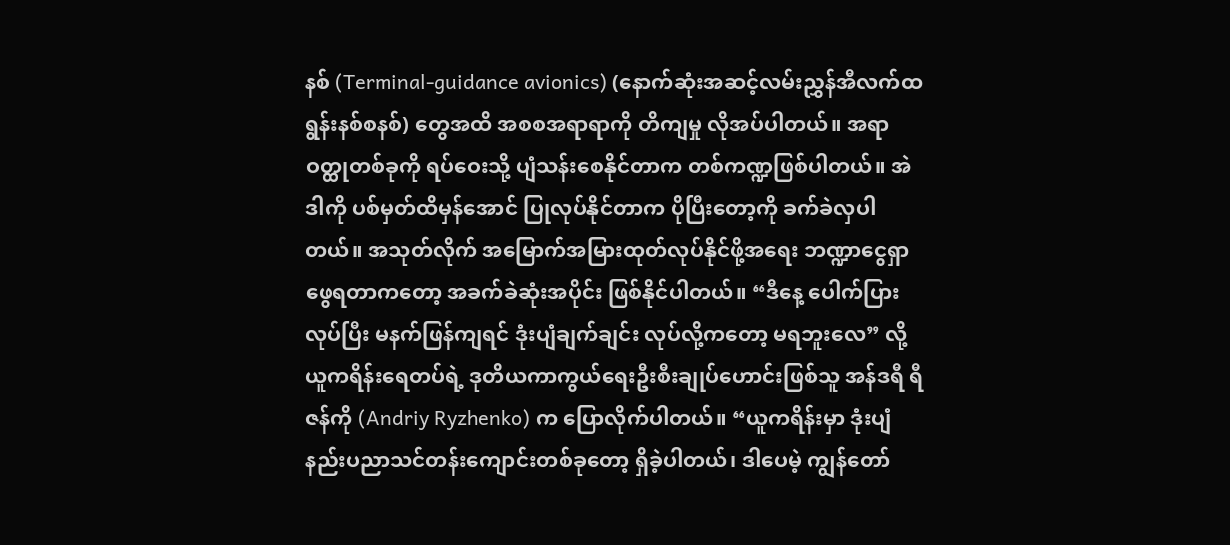နစ် (Terminal-guidance avionics) (နောက်ဆုံးအဆင့်လမ်းညွှန်အီလက်ထရွန်းနစ်စနစ်) တွေအထိ အစစအရာရာကို တိကျမှု လိုအပ်ပါတယ်။ အရာဝတ္ထုတစ်ခုကို ရပ်ဝေးသို့ ပျံသန်းစေနိုင်တာက တစ်ကဏ္ဍဖြစ်ပါတယ်။ အဲဒါကို ပစ်မှတ်ထိမှန်အောင် ပြုလုပ်နိုင်တာက ပိုပြီးတော့ကို ခက်ခဲလှပါတယ်။ အသုတ်လိုက် အမြောက်အမြားထုတ်လုပ်နိုင်ဖို့အရေး ဘဏ္ဍာငွေရှာဖွေရတာကတော့ အခက်ခဲဆုံးအပိုင်း ဖြစ်နိုင်ပါတယ်။ “ဒီနေ့ ပေါက်ပြားလုပ်ပြီး မနက်ဖြန်ကျရင် ဒုံးပျံချက်ချင်း လုပ်လို့ကတော့ မရဘူးလေ” လို့ ယူကရိန်းရေတပ်ရဲ့ ဒုတိယကာကွယ်ရေးဦးစီးချုပ်ဟောင်းဖြစ်သူ အန်ဒရီ ရီဇန်ကို (Andriy Ryzhenko) က ပြောလိုက်ပါတယ်။ “ယူကရိန်းမှာ ဒုံးပျံနည်းပညာသင်တန်းကျောင်းတစ်ခုတော့ ရှိခဲ့ပါတယ်၊ ဒါပေမဲ့ ကျွန်တော်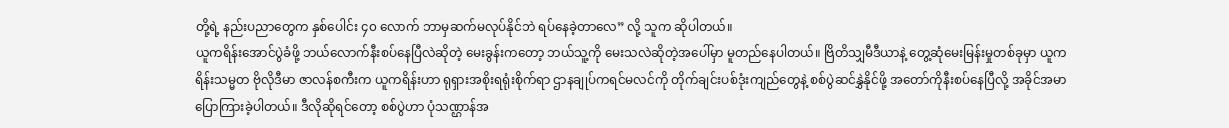တို့ရဲ့ နည်းပညာတွေက နှစ်ပေါင်း ၄၀ လောက် ဘာမှဆက်မလုပ်နိုင်ဘဲ ရပ်နေခဲ့တာလေ” လို့ သူက ဆိုပါတယ်။
ယူကရိန်းအောင်ပွဲခံဖို့ ဘယ်လောက်နီးစပ်နေပြီလဲဆိုတဲ့ မေးခွန်းကတော့ ဘယ်သူ့ကို မေးသလဲဆိုတဲ့အပေါ်မှာ မူတည်နေပါတယ်။ ဗြိတိသျှမီဒီယာနဲ့ တွေ့ဆုံမေးမြန်းမှုတစ်ခုမှာ ယူကရိန်းသမ္မတ ဗိုလိုဒီမာ ဇာလန်စကီးက ယူကရိန်းဟာ ရုရှားအစိုးရရုံးစိုက်ရာ ဌာနချုပ်ကရင်မလင်ကို တိုက်ချင်းပစ်ဒုံးကျည်တွေနဲ့ စစ်ပွဲဆင်နွှဲနိုင်ဖို့ အတော်ကိုနီးစပ်နေပြီလို့ အခိုင်အမာပြောကြားခဲ့ပါတယ်။ ဒီလိုဆိုရင်တော့ စစ်ပွဲဟာ ပုံသဏ္ဌာန်အ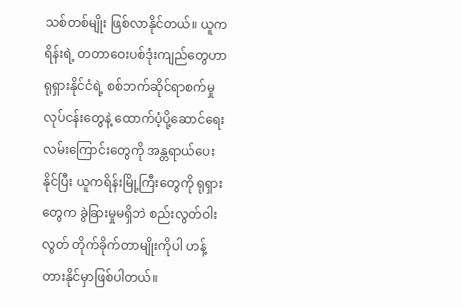သစ်တစ်မျိုး ဖြစ်လာနိုင်တယ်။ ယူကရိန်းရဲ့ တတာဝေးပစ်ဒုံးကျည်တွေဟာ ရုရှားနိုင်ငံရဲ့ စစ်ဘက်ဆိုင်ရာစက်မှုလုပ်ငန်းတွေနဲ့ ထောက်ပံ့ပို့ဆောင်ရေးလမ်းကြောင်းတွေကို အန္တရာယ်ပေးနိုင်ပြီး ယူကရိန်းမြို့ကြီးတွေကို ရုရှားတွေက ခွဲခြားမှုမရှိဘဲ စည်းလွတ်ဝါးလွတ် တိုက်ခိုက်တာမျိုးကိုပါ ဟန့်တားနိုင်မှာဖြစ်ပါတယ်။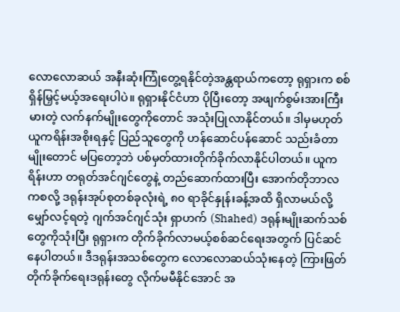လောလောဆယ် အနီးဆုံးကြုံတွေ့ရနိုင်တဲ့အန္တရာယ်ကတော့ ရုရှားက စစ်ရှိန်မြှင့်မယ့်အရေးပါပဲ။ ရုရှားနိုင်ငံဟာ ပိုပြီးတော့ အဖျက်စွမ်းအားကြီးမားတဲ့ လက်နက်မျိုးတွေကိုတောင် အသုံးပြုလာနိုင်တယ်။ ဒါမှမဟုတ် ယူကရိန်းအစိုးရနှင့် ပြည်သူတွေကို ဟန်ဆောင်ပန်ဆောင် သည်းခံတာမျိုးတောင် မပြတော့ဘဲ ပစ်မှတ်ထားတိုက်ခိုက်လာနိုင်ပါတယ်။ ယူကရိန်းဟာ တရုတ်အင်ဂျင်တွေနဲ့ တည်ဆောက်ထားပြီး အောက်တိုဘာလကစလို့ ဒရုန်းအုပ်စုတစ်ခုလုံးရဲ့ ၈၀ ရာခိုင်နှုန်းခန့်အထိ ရှိလာမယ်လို့ မျှော်လင့်ရတဲ့ ဂျက်အင်ဂျင်သုံး ရှာဟက် (Shahed) ဒရုန်းမျိုးဆက်သစ်တွေကိုသုံးပြီး ရုရှားက တိုက်ခိုက်လာမယ့်စစ်ဆင်ရေးအတွက် ပြင်ဆင်နေပါတယ်။ ဒီဒရုန်းအသစ်တွေက လောလောဆယ်သုံးနေတဲ့ ကြားဖြတ်တိုက်ခိုက်ရေးဒရုန်းတွေ လိုက်မမီနိုင်အောင် အ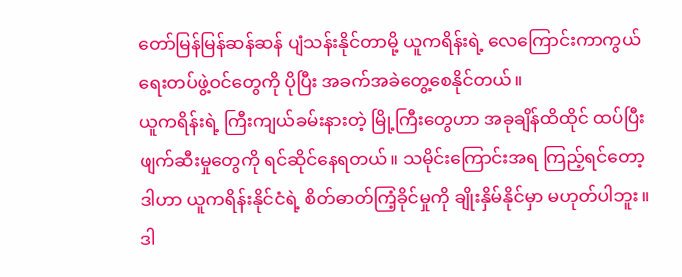တော်မြန်မြန်ဆန်ဆန် ပျံသန်းနိုင်တာမို့ ယူကရိန်းရဲ့ လေကြောင်းကာကွယ်ရေးတပ်ဖွဲ့ဝင်တွေကို ပိုပြီး အခက်အခဲတွေ့စေနိုင်တယ်။
ယူကရိန်းရဲ့ ကြီးကျယ်ခမ်းနားတဲ့ မြို့ကြီးတွေဟာ အခုချိန်ထိထိုင် ထပ်ပြီးဖျက်ဆီးမှုတွေကို ရင်ဆိုင်နေရတယ်။ သမိုင်းကြောင်းအရ ကြည့်ရင်တော့ ဒါဟာ ယူကရိန်းနိုင်ငံရဲ့ စိတ်ဓာတ်ကြံ့ခိုင်မှုကို ချိုးနှိမ်နိုင်မှာ မဟုတ်ပါဘူး။ ဒါ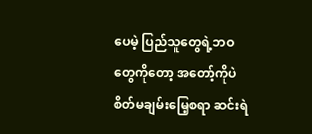ပေမဲ့ ပြည်သူတွေရဲ့ဘဝတွေကိုတော့ အတော့်ကိုပဲ စိတ်မချမ်းမြေ့စရာ ဆင်းရဲ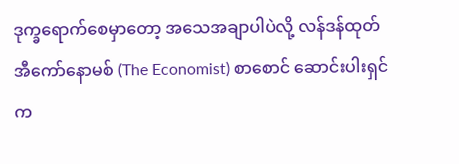ဒုက္ခရောက်စေမှာတော့ အသေအချာပါပဲလို့ လန်ဒန်ထုတ် အီကော်နောမစ် (The Economist) စာစောင် ဆောင်းပါးရှင်က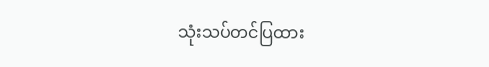သုံးသပ်တင်ပြထား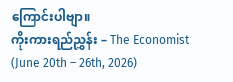ကြောင်းပါဗျာ။
ကိုးကားရည်ညွှန်း – The Economist (June 20th – 26th, 2026)